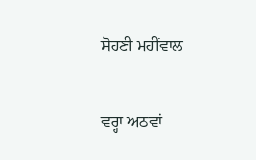ਸੋਹਣੀ ਮਹੀਂਵਾਲ

ਵਰ੍ਹਾ ਅਠਵਾਂ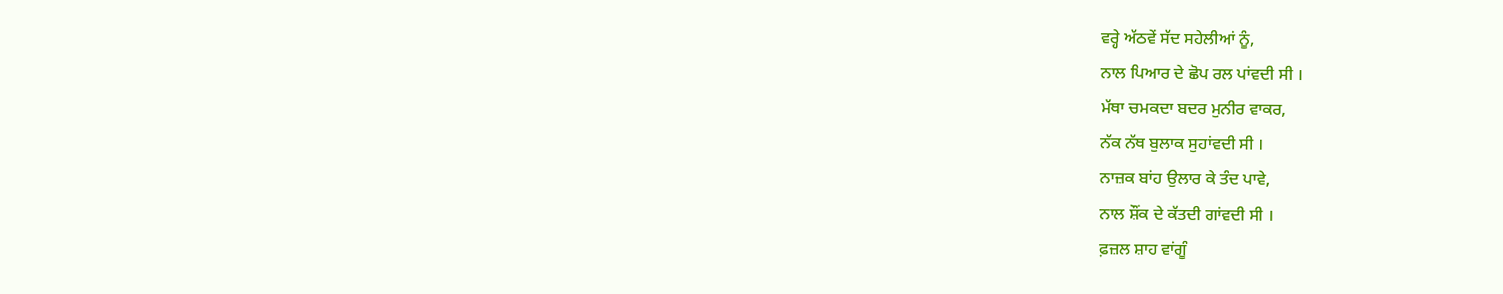ਵਰ੍ਹੇ ਅੱਠਵੇਂ ਸੱਦ ਸਹੇਲੀਆਂ ਨੂੰ,
ਨਾਲ ਪਿਆਰ ਦੇ ਛੋਪ ਰਲ ਪਾਂਵਦੀ ਸੀ ।
ਮੱਥਾ ਚਮਕਦਾ ਬਦਰ ਮੁਨੀਰ ਵਾਕਰ,
ਨੱਕ ਨੱਥ ਬੁਲਾਕ ਸੁਹਾਂਵਦੀ ਸੀ ।
ਨਾਜ਼ਕ ਬਾਂਹ ਉਲਾਰ ਕੇ ਤੰਦ ਪਾਵੇ,
ਨਾਲ ਸ਼ੌਂਕ ਦੇ ਕੱਤਦੀ ਗਾਂਵਦੀ ਸੀ ।
ਫ਼ਜ਼ਲ ਸ਼ਾਹ ਵਾਂਗੂੰ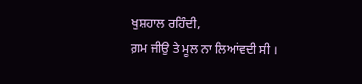ਖੁਸ਼ਹਾਲ ਰਹਿੰਦੀ,
ਗ਼ਮ ਜੀਉ ਤੇ ਮੂਲ ਨਾ ਲਿਆਂਵਦੀ ਸੀ ।